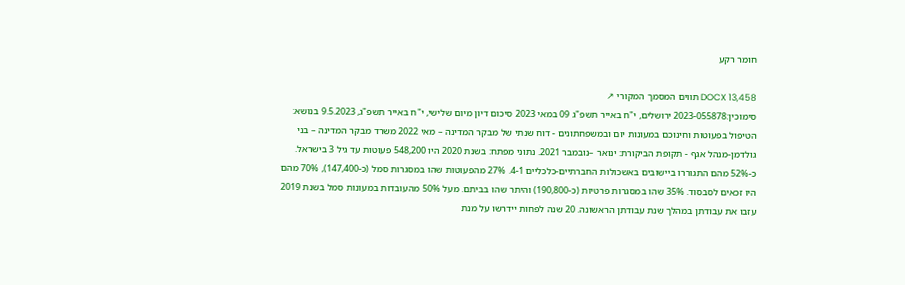חומר רקע

DOCX 13,458 תווים המסמך המקורי ↗
סימוכין:2023-055878 ירושלים, י"ח באייר תשפ"ג 09 במאי 2023 סיכום דיון מיום שלישי, י"ח באייר תשפ"ג, 9.5.2023 בנושא: הטיפול בפעוטות וחינוכם במעונות יום ובמשפחתונים - דוח שנתי של מבקר המדינה – מאי 2022 משרד מבקר המדינה – בני גולדמן-מנהל אגף - תקופת הביקורת: ינואר –נובמבר 2021. נתוני מפתח: בשנת 2020 היו 548,200 פעוטות עד גיל 3 בישראל. כ-52% מהם התגוררו ביישובים באשכולות החברתיים-כלכליים 4-1. 27% מהפעוטות שהו במסגרות סמל (כ-147,400), 70% מהם היו זכאים לסבסוד. 35% שהו במסגרות פרטיות (כ-190,800) והיתר שהו בביתם. מעל 50% מהעובדות במעונות סמל בשנת 2019 עזבו את עבודתן במהלך שנת עבודתן הראשונה. 20 שנה לפחות יידרשו על מנת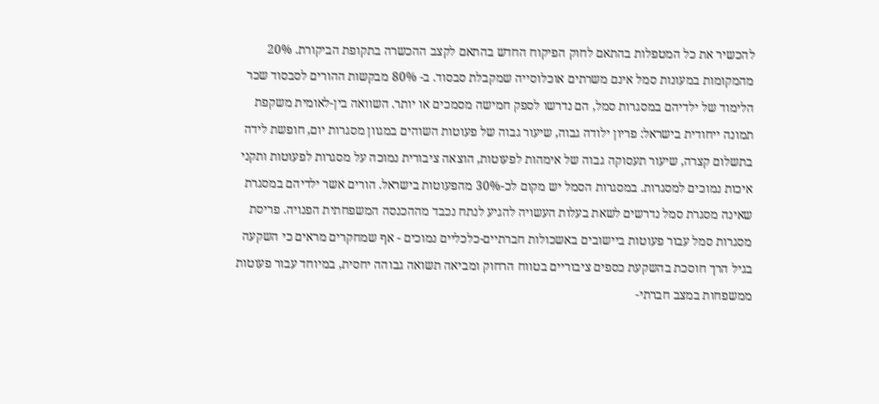להכשיר את כל המטפלות בהתאם לחוק הפיקוח החדש בהתאם לקצב ההכשרה בתקופת הביקורת. 20% מהמקומות במעונות סמל אינם משרתים אוכלוסייה שמקבלת סבסוד. ב- 80% מבקשות ההורים לסבסוד שכר הלימוד של ילדיהם במסגרות סמל, הם נדרשו לספק חמישה מסמכים או יותר. השוואה בין-לאומית משקפת תמונה ייחודית בישראל: פריון ילודה גבוה, שיעור גבוה של פעוטות השוהים במגוון מסגרות יום, חופשת לידה בתשלום קצרה, שיעור תעסוקה גבוה של אימהות לפעוטות, הוצאה ציבורית נמוכה על מסגרות לפעוטות ותקני איכות נמוכים למסגרות. במסגרות הסמל יש מקום לכ-30% מהפעוטות בישראל. הורים אשר ילדיהם במסגרת שאינה מסגרת סמל נדרשים לשאת בעלות העשויה להגיע לנתח נכבד מההכנסה המשפחתית הפנויה. פריסת מסגרות סמל עבור פעוטות ביישובים באשכולות חברתיים-כלכליים נמוכים - אף שמחקרים מראים כי השקעה בגיל הרך חוסכת בהשקעת כספים ציבוריים בטווח הרחוק ומביאה תשואה גבוהה יחסית, במיוחד עבור פעוטות ממשפחות במצב חברתי-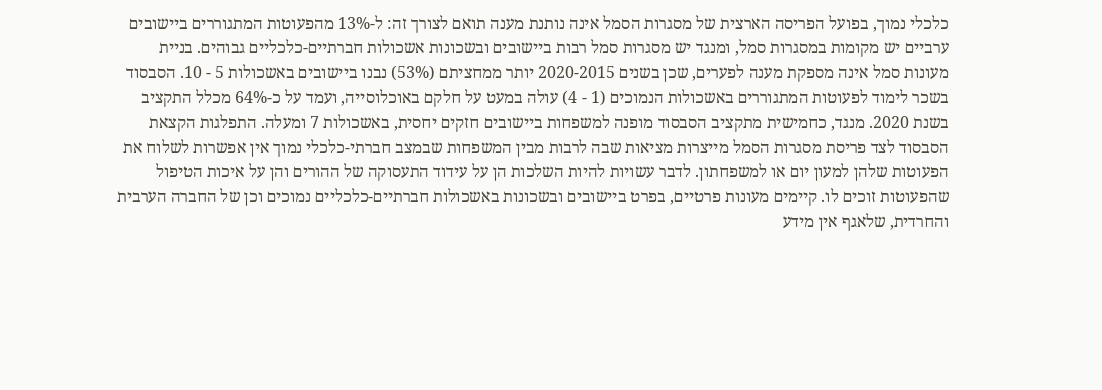כלכלי נמוך, בפועל הפריסה הארצית של מסגרות הסמל אינה נותנת מענה תואם לצורך זה: ל-13% מהפעוטות המתגוררים ביישובים ערביים יש מקומות במסגרות סמל, ומנגד יש מסגרות סמל רבות ביישובים ובשכונות אשכולות חברתיים-כלכליים גבוהים. בניית מעונות סמל אינה מספקת מענה לפערים, שכן בשנים 2020-2015 יותר ממחציתם (53%) נבנו ביישובים באשכולות 5 - 10. הסבסוד בשכר לימוד לפעוטות המתגוררים באשכולות הנמוכים (1 - 4) עולה במעט על חלקם באוכלוסייה, ועמד על כ-64% מכלל התקציב בשנת 2020. מנגד, כחמישית מתקציב הסבסוד מופנה למשפחות ביישובים חזקים יחסית, באשכולות 7 ומעלה. התפלגות הקצאת הסבסוד לצד פריסת מסגרות הסמל מייצרות מציאות שבה לרבות מבין המשפחות שבמצב חברתי-כלכלי נמוך אין אפשרות לשלוח את הפעוטות שלהן למעון יום או למשפחתון. לדבר עשויות להיות השלכות הן על עידוד התעסוקה של ההורים והן על איכות הטיפול שהפעוטות זוכים לו. קיימים מעונות פרטיים, בפרט ביישובים ובשכונות באשכולות חברתיים-כלכליים נמוכים וכן של החברה הערבית והחרדית, שלאגף אין מידע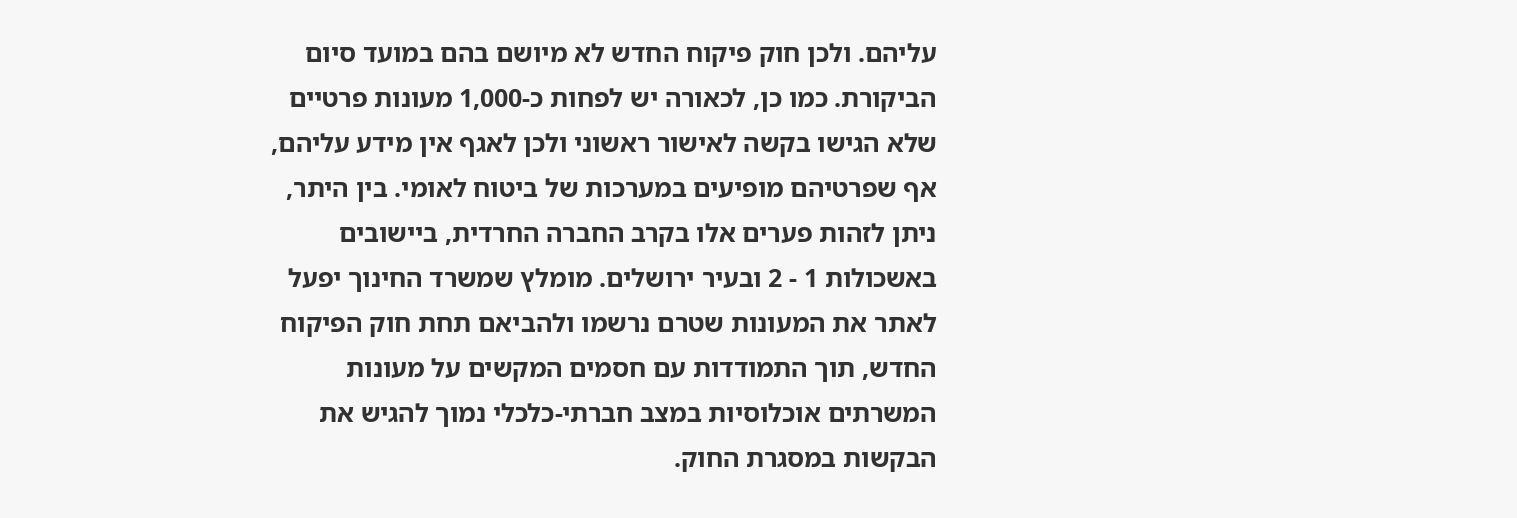עליהם. ולכן חוק פיקוח החדש לא מיושם בהם במועד סיום הביקורת. כמו כן, לכאורה יש לפחות כ-1,000 מעונות פרטיים שלא הגישו בקשה לאישור ראשוני ולכן לאגף אין מידע עליהם, אף שפרטיהם מופיעים במערכות של ביטוח לאומי. בין היתר, ניתן לזהות פערים אלו בקרב החברה החרדית, ביישובים באשכולות 1 - 2 ובעיר ירושלים. מומלץ שמשרד החינוך יפעל לאתר את המעונות שטרם נרשמו ולהביאם תחת חוק הפיקוח החדש, תוך התמודדות עם חסמים המקשים על מעונות המשרתים אוכלוסיות במצב חברתי-כלכלי נמוך להגיש את הבקשות במסגרת החוק.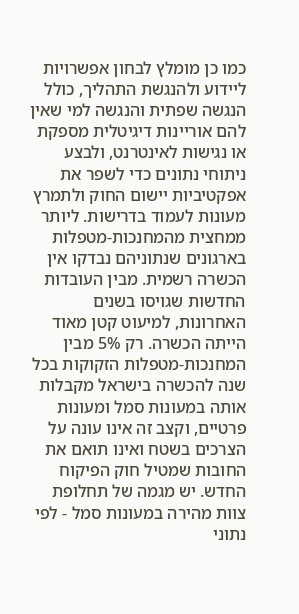כמו כן מומלץ לבחון אפשרויות ליידוע ולהנגשת התהליך, כולל הנגשה שפתית והנגשה למי שאין להם אוריינות דיגיטלית מספקת או נגישות לאינטרנט, ולבצע ניתוחי נתונים כדי לשפר את אפקטיביות יישום החוק ולתמרץ מעונות לעמוד בדרישות. ליותר ממחצית מהמחנכות-מטפלות בארגונים שנתוניהם נבדקו אין הכשרה רשמית. מבין העובדות החדשות שגויסו בשנים האחרונות, למיעוט קטן מאוד הייתה הכשרה. רק 5% מבין המחנכות-מטפלות הזקוקות בכל שנה להכשרה בישראל מקבלות אותה במעונות סמל ומעונות פרטיים, וקצב זה אינו עונה על הצרכים בשטח ואינו תואם את החובות שמטיל חוק הפיקוח החדש. יש מגמה של תחלופת צוות מהירה במעונות סמל - לפי נתוני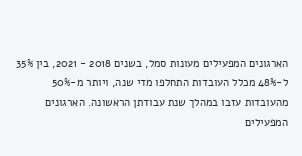הארגונים המפעילים מעונות סמל, בשנים 2018 - 2021, בין 35% ל-48% מכלל העובדות התחלפו מדי שנה, ויותר מ-50% מהעובדות עזבו במהלך שנת עבודתן הראשונה. הארגונים המפעילים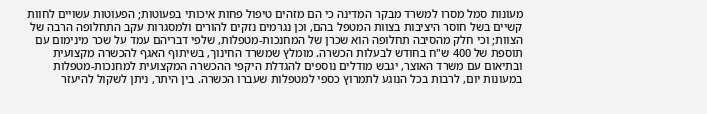מעונות סמל מסרו למשרד מבקר המדינה כי הם מזהים טיפול פחות איכותי בפעוטות; הפעוטות עשויים לחוות קשיים בשל חוסר היציבות בצוות המטפל בהם, וכן נגרמים נזקים להורים ולמסגרות עקב התחלופה הרבה של הצוות; וכי חלק מהסיבה תחלופה הוא שכרן של המחנכות-מטפלות, שלפי דבריהם עמד על שכר מינימום עם תוספת של 400 ש"ח בחודש לבעלות הכשרה. מומלץ שמשרד החינוך, בשיתוף האגף להכשרה מקצועית ובתיאום עם משרד האוצר, יגבש מודלים נוספים להגדלת היקפי ההכשרה המקצועית למחנכות-מטפלות במעונות יום, לרבות בכל הנוגע לתמרוץ כספי למטפלות שעברו הכשרה. בין היתר, ניתן לשקול להיעזר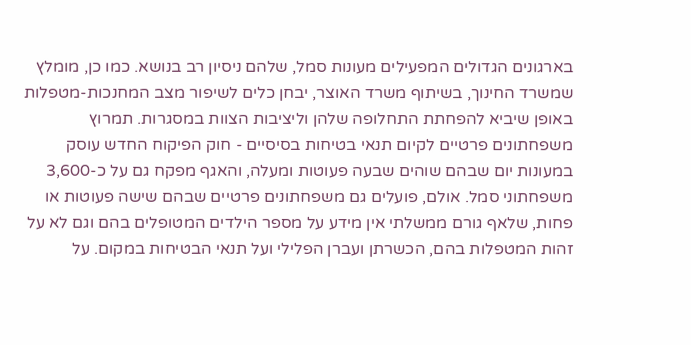בארגונים הגדולים המפעילים מעונות סמל, שלהם ניסיון רב בנושא. כמו כן, מומלץ שמשרד החינוך, בשיתוף משרד האוצר, יבחן כלים לשיפור מצב המחנכות-מטפלות באופן שיביא להפחתת התחלופה שלהן וליציבות הצוות במסגרות. תמרוץ משפחתונים פרטיים לקיום תנאי בטיחות בסיסיים - חוק הפיקוח החדש עוסק במעונות יום שבהם שוהים שבעה פעוטות ומעלה, והאגף מפקח גם על כ-3,600 משפחתוני סמל. אולם, פועלים גם משפחתונים פרטיים שבהם שישה פעוטות או פחות, שלאף גורם ממשלתי אין מידע על מספר הילדים המטופלים בהם וגם לא על זהות המטפלות בהם, הכשרתן ועברן הפלילי ועל תנאי הבטיחות במקום. על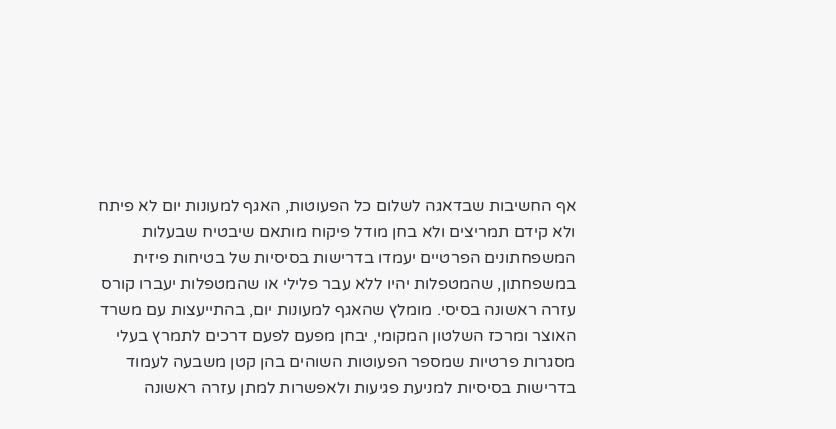אף החשיבות שבדאגה לשלום כל הפעוטות, האגף למעונות יום לא פיתח ולא קידם תמריצים ולא בחן מודל פיקוח מותאם שיבטיח שבעלות המשפחתונים הפרטיים יעמדו בדרישות בסיסיות של בטיחות פיזית במשפחתון, שהמטפלות יהיו ללא עבר פלילי או שהמטפלות יעברו קורס עזרה ראשונה בסיסי. מומלץ שהאגף למעונות יום, בהתייעצות עם משרד האוצר ומרכז השלטון המקומי, יבחן מפעם לפעם דרכים לתמרץ בעלי מסגרות פרטיות שמספר הפעוטות השוהים בהן קטן משבעה לעמוד בדרישות בסיסיות למניעת פגיעות ולאפשרות למתן עזרה ראשונה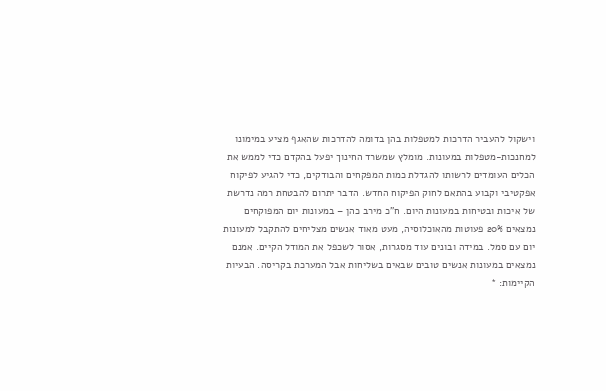וישקול להעביר הדרכות למטפלות בהן בדומה להדרכות שהאגף מציע במימונו למחנכות-מטפלות במעונות. מומלץ שמשרד החינוך יפעל בהקדם כדי לממש את הכלים העומדים לרשותו להגדלת כמות המפקחים והבודקים, כדי להגיע לפיקוח אפקטיבי וקבוע בהתאם לחוק הפיקוח החדש. הדבר יתרום להבטחת רמה נדרשת של איכות ובטיחות במעונות היום. ח"כ מירב כהן – במעונות יום המפוקחים נמצאים 20% פעוטות מהאוכלוסיה, מעט מאוד אנשים מצליחים להתקבל למעונות יום עם סמל. במידה ובונים עוד מסגרות, אסור לשכפל את המודל הקיים. אמנם נמצאים במעונות אנשים טובים שבאים בשליחות אבל המערכת בקריסה. הבעיות הקיימות: *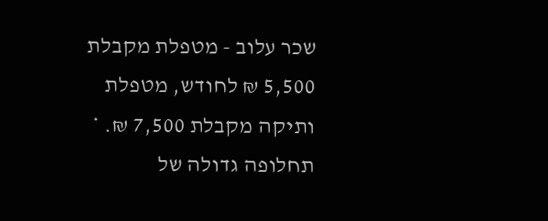שכר עלוב - מטפלת מקבלת 5,500 ₪ לחודש, מטפלת ותיקה מקבלת 7,500 ₪. * תחלופה גדולה של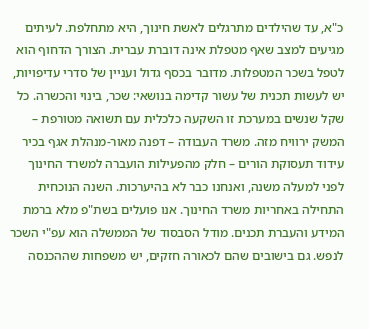כ"א, עד שהילדים מתרגלים לאשת חינוך, היא מתחלפת. לעיתים מגיעים למצב שאף מטפלת אינה דוברת עברית. הצורך הדחוף הוא לטפל בשכר המטפלות. מדובר בכסף גדול ועניין של סדרי עדיפויות, יש לעשות תכנית של עשור קדימה בנושאי: שכר, בינוי והכשרה. כל שקל שנשים במערכת זו השקעה כלכלית עם תשואה מטורפת – המשק ירוויח מזה. משרד העבודה – דפנה מאור-מנהלת אגף בכיר עידוד תעסוקת הורים – חלק מהפעילות הועברה למשרד החינוך לפני למעלה משנה, ואנחנו כבר לא בהיערכות. השנה הנוכחית התחילה באחריות משרד החינוך. אנו פועלים בשת"פ מלא ברמת המידע והעברת תכנים. מודל הסבסוד של הממשלה הוא עפ"י השכר לנפש. גם בישובים שהם לכאורה חזקים, יש משפחות שההכנסה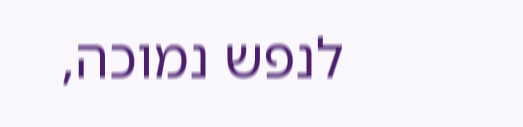לנפש נמוכה,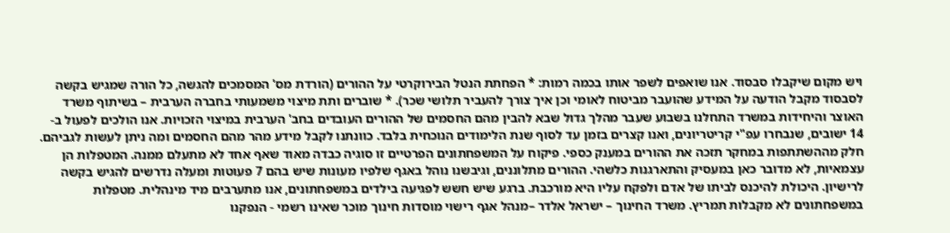ויש מקום שיקבלו סבסוד. אנו שואפים לשפר אותו בכמה רמות: * הפחתת הנטל הבירוקרטי על ההורים (הורדת מס' המסמכים להגשה, כל הורה שמגיש בקשה לסבסוד מקבל הודעה על המידע שהועבר מביטוח לאומי וכן איך צורך להעביר תלושי שכר). * שוברים ותת מיצוי משמעותי בחברה הערבית – בשיתוף משרד האוצר והיחידות במשרד התחלנו בשבוע שעבר מהלך גדול שבא להבין מהם החסמים של ההורים העובדים בחב' הערבית במיצוי הזכויות. אנו הולכים לפעול ב- 14 ישובים, שנבחרו עפ"י קריטריונים, ואנו קצרים בזמן עד לסוף שנת הלימודים הנוכחית בלבד. כוונתנו לקבל מידע מהר מהם החסמים ומה ניתן לעשות לגביהם. חלק מההשתתפות במחקר תזכה את ההורים במענק כספי. פיקוח על המשפחתונים הפרטיים זו סוגיה כבדה מאוד שאף אחד לא מתעלם ממנה. המטפלות הן עצמאיות, לא מדובר כאן במעסיק והתארגנות כלשהי. ההורים מתלוננים, וגיבשנו נוהל באגף שלפיו מעונות שיש בהם 7 פעוטות ומעלה נדרשים להגיש בקשה לרישיון. היכולת להיכנס לביתו של אדם ולפקח עליו היא מורכבת. ברגע שיש חשש לפגיעה בילדים במשפחתונים, אנו מתערבים מיד מינהלית. מטפלות במשפחתונים לא מקבלות תמריץ. משרד החינוך – ישראל אלדר –מנהל אגף רישוי מוסדות חינוך מוכר שאינו רשמי - הנפקנו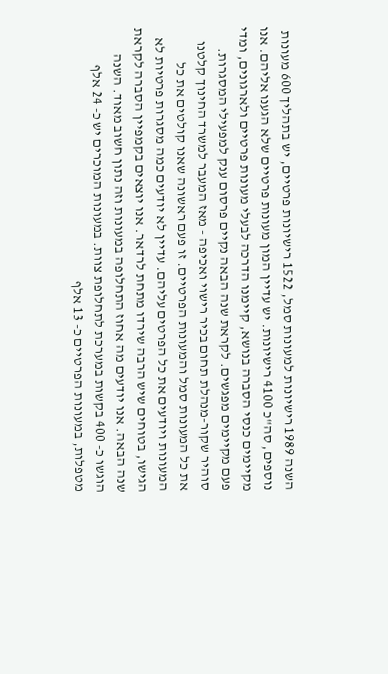השנה 1989 רישיונות למעונות סמל, 1522 רישיונות פרטיים, יש בתהליך 600 מעונות נוספים, סה"כ 4100 רישיונות. יש עדיין המון מעונות פרטיים שלא הגענו אליהם. אנו מקיימים כנסי הסברה בנושא, קיימנו הדרכה לבעלי מעונות פרטיים ולארגונים, ומדי פעם מקיימים מפגשים. לקראת שנה הבאה נקיים פרסום ענק למפעילי המסגרות. סוהיר שקור-מנהלת תחום בכיר רישוי ואכיפה - מאז המעבר למשרד החינוך קלטנו את כל המעונות סמל והמעונות הפרטיים. זו פעם ראשונה שאנו קולטים את כל המעונות ויודעים את כל הפרטים עליהם. עדיין לא יודעים כמה מסגרות פרטיות לא הגישו, בטוחים שיש הרבה שירדו מתחת לרדאר. אנו יוצאים בקמפיין הסברה לקראת שנה הבאה. אנו יודעים מה אחוז התחלופה במעונות וזה נתון חשוב מאוד. השנה הוגשו כ- 400 בקשות במערכת לתחלופת צוות. במעונות המוכרים יש כ- 24 אלף מטפלות, במעונות הפרטיים כ- 13 אלף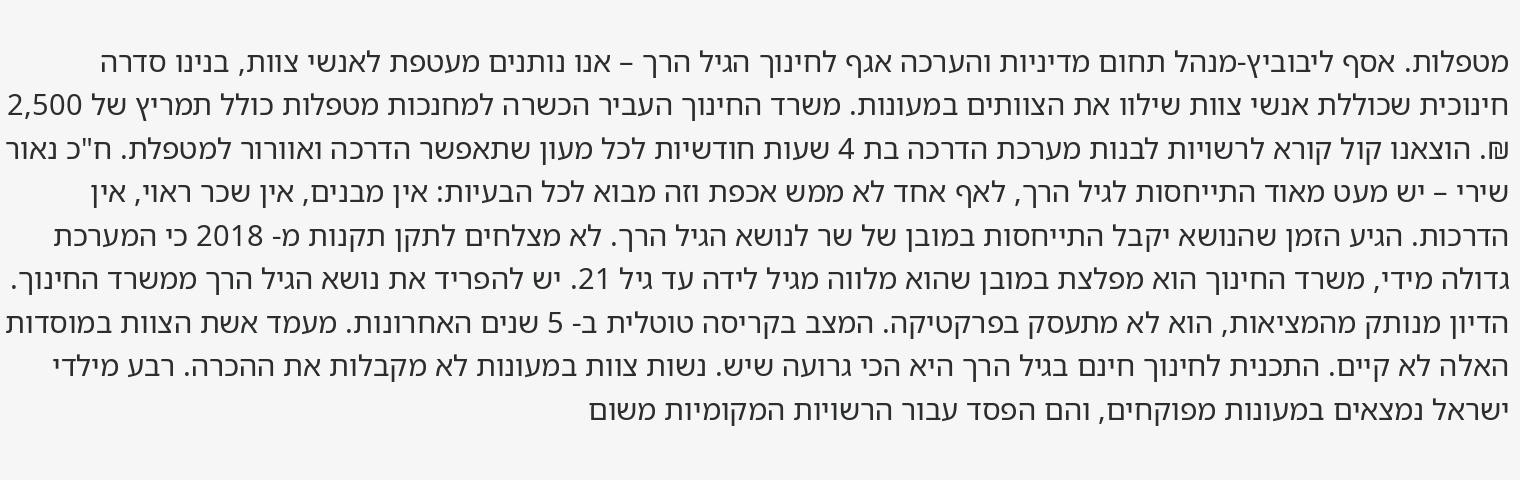מטפלות. אסף ליבוביץ-מנהל תחום מדיניות והערכה אגף לחינוך הגיל הרך – אנו נותנים מעטפת לאנשי צוות, בנינו סדרה חינוכית שכוללת אנשי צוות שילוו את הצוותים במעונות. משרד החינוך העביר הכשרה למחנכות מטפלות כולל תמריץ של 2,500 ₪. הוצאנו קול קורא לרשויות לבנות מערכת הדרכה בת 4 שעות חודשיות לכל מעון שתאפשר הדרכה ואוורור למטפלת. ח"כ נאור שירי – יש מעט מאוד התייחסות לגיל הרך, לאף אחד לא ממש אכפת וזה מבוא לכל הבעיות: אין מבנים, אין שכר ראוי, אין הדרכות. הגיע הזמן שהנושא יקבל התייחסות במובן של שר לנושא הגיל הרך. לא מצלחים לתקן תקנות מ- 2018 כי המערכת גדולה מידי, משרד החינוך הוא מפלצת במובן שהוא מלווה מגיל לידה עד גיל 21. יש להפריד את נושא הגיל הרך ממשרד החינוך. הדיון מנותק מהמציאות, הוא לא מתעסק בפרקטיקה. המצב בקריסה טוטלית ב- 5 שנים האחרונות. מעמד אשת הצוות במוסדות האלה לא קיים. התכנית לחינוך חינם בגיל הרך היא הכי גרועה שיש. נשות צוות במעונות לא מקבלות את ההכרה. רבע מילדי ישראל נמצאים במעונות מפוקחים, והם הפסד עבור הרשויות המקומיות משום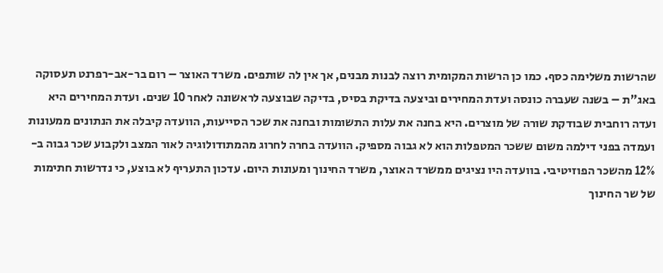שהרשות משלימה כסף. כמו כן הרשות המקומית רוצה לבנות מבנים, אך אין לה שותפים. משרד האוצר – רום בר-אב-רפרנט תעסוקה באג"ת – בשנה שעברה כונסה ועדת המחירים וביצעה בדיקת בסיס, בדיקה שבוצעה לראשונה לאחר 10 שנים. ועדת המחירים היא ועדה רוחבית שבודקת שורה של מוצרים. היא בחנה את עלות התשומות ובחנה את שכר הסייעות, הוועדה קיבלה את הנתונים ממעונות ועמדה בפני דילמה משום ששכר המטפלות הוא לא גבוה מספיק. הוועדה בחרה לחרוג מהמתודולוגיה לאור המצב ולקבוע שכר גבוה ב- 12% מהשכר הפוזיטיבי. בוועדה היו נציגים ממשרד האוצר, משרד החינוך ומעונות היום. עדכון התעריף לא בוצע, כי נדרשות חתימות של שר החינוך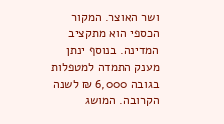ושר האוצר. המקור הכספי הוא מתקציב המדינה. בנוסף ינתן מענק התמדה למטפלות בגובה 6,000 ₪ לשנה הקרובה. המושג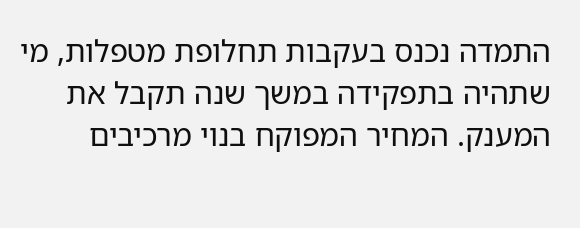התמדה נכנס בעקבות תחלופת מטפלות, מי שתהיה בתפקידה במשך שנה תקבל את המענק. המחיר המפוקח בנוי מרכיבים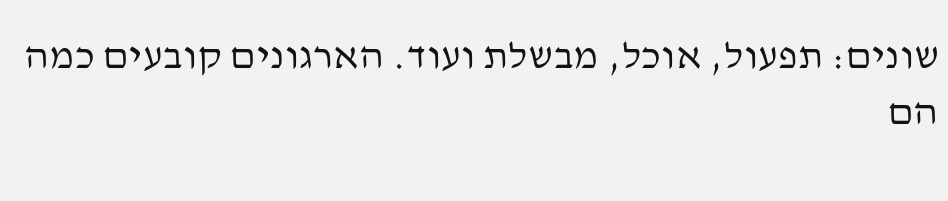שונים: תפעול, אוכל, מבשלת ועוד. הארגונים קובעים כמה הם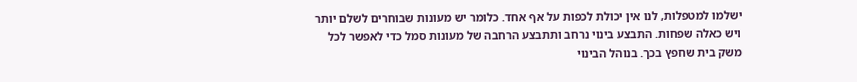ישלמו למטפלות, לנו אין יכולת לכפות על אף אחד. כלומר יש מעונות שבוחרים לשלם יותר ויש כאלה שפחות. התבצע בינוי נרחב ותתבצע הרחבה של מעונות סמל כדי לאפשר לכל משק בית שחפץ בכך. בנוהל הבינוי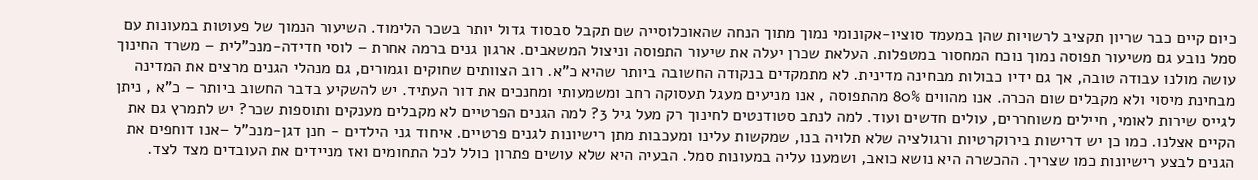כיום קיים כבר שריון תקציב לרשויות שהן במעמד סוציו-אקונומי נמוך מתוך הנחה שהאוכלוסייה שם תקבל סבסוד גדול יותר בשכר הלימוד. השיעור הנמוך של פעוטות במעונות עם סמל נובע גם משיעור תפוסה נמוך נוכח המחסור במטפלות. העלאת שכרן יעלה את שיעור התפוסה וניצול המשאבים. ארגון גנים ברמה אחרת – לוסי חדידה-מנכ"לית – משרד החינוך עושה מולנו עבודה טובה, אך גם ידיו כבולות מבחינה מדינית. לא מתמקדים בנקודה החשובה ביותר שהיא כ"א. רוב הצוותים שחוקים וגמורים, גם מנהלי הגנים מרצים את המדינה מבחינת מיסוי ולא מקבלים שום הכרה. אנו מהווים 80% מהתפוסה , אנו מניעים מעגל תעסוקה רחב ומשמעותי ומחנכים את דור העתיד. יש להשקיע בדבר החשוב ביותר – כ"א , ניתן לגייס שירות לאומי, חיילים משוחררים, עולים חדשים ועוד. למה לנתב סטודנטים לחינוך רק מעל גיל 3? למה הגנים הפרטיים לא מקבלים מענקים ותוספות שכר? יש לתמרץ גם את הקיים אצלנו. כמו כן יש דרישות בירוקרטיות ורגולציה שלא תלויה בנו, שמקשות עלינו ומעכבות מתן רישיונות לגנים פרטיים. איחוד גני הילדים - חנן דגן-מנכ"ל –אנו דוחפים את הגנים לבצע רישיונות כמו שצריך. ההכשרה היא נושא כואב, ושמענו עליה במעונות סמל. הבעיה היא שלא עושים פתרון כולל לכל התחומים ואז מניידים את העובדים מצד לצד.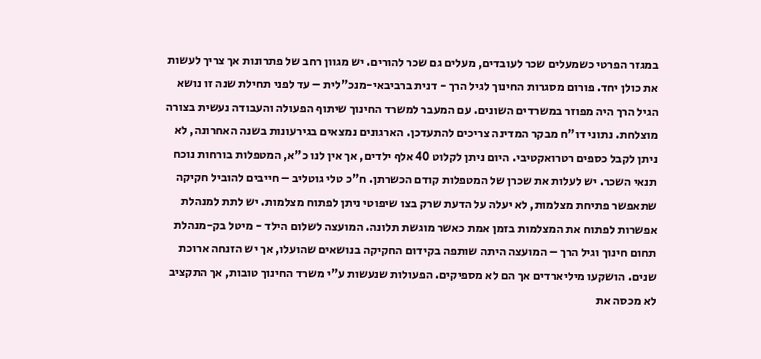במגזר הפרטי כשמעלים שכר לעובדים, מעלים גם שכר להורים. יש מגוון רחב של פתרונות אך צריך לעשות את כולן יחד. פורום מסגרות החינוך לגיל הרך - דנית ברביבאי-מנכ"לית – עד לפני תחילת שנה זו נושא הגיל הרך היה מפוזר במשרדים השונים. עם המעבר למשרד החינוך שיתוף הפעולה והעבודה נעשית בצורה מוצלחת. נתוני דו"ח מבקר המדינה צריכים להתעדכן. הארגונים נמצאים בגירעונות בשנה האחרונה, לא ניתן לקבל כספים רטרואקטיבי. היום ניתן לקלוט 40 אלף ילדים, אך אין לנו כ"א, המטפלות בורחות נוכח תנאי השכר. יש לעלות את שכרן של המטפלות קודם הכשרתן. ח"כ טלי גוטליב – חייבים להוביל חקיקה שתאפשר פתיחת מצלמות, לא יעלה על הדעת שרק בצו שיפוטי ניתן לפתוח מצלמות. יש לתת למנהלת אפשרות לפתוח את המצלמות בזמן אמת כאשר מוגשת תלונה. המועצה לשלום הילד - מיטל בק-מנהלת תחום חינוך וגיל הרך – המועצה היתה שותפה בקידום החקיקה בנושאים שהועלו, אך יש הזנחה ארוכת שנים. הושקעו מיליארדים אך הם לא מספיקים. הפעולות שנעשות ע"י משרד החינוך טובות, אך התקציב לא מכסה את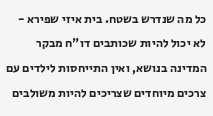כל מה שנדרש בשטח. בית איזי שפירא - לא יכול להיות שכותבים דו"ח מבקר המדינה בנושא, ואין התייחסות לילדים עם צרכים מיוחדים שצריכים להיות משולבים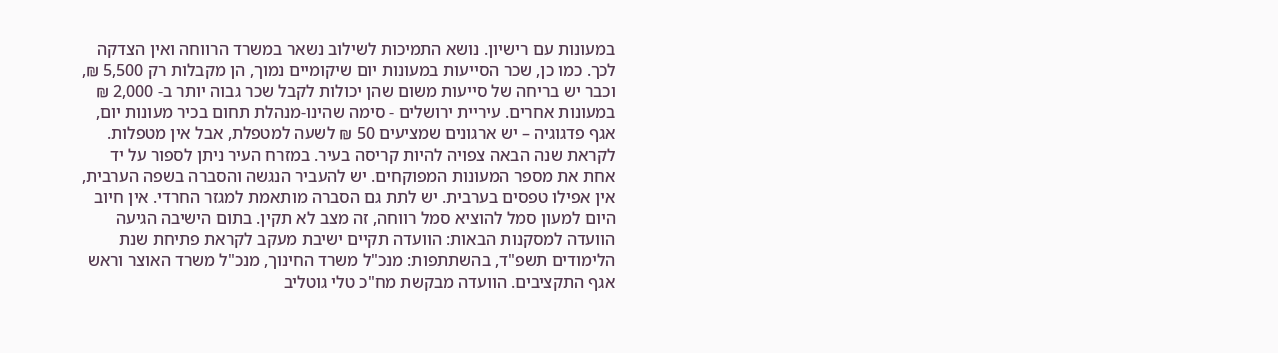במעונות עם רישיון. נושא התמיכות לשילוב נשאר במשרד הרווחה ואין הצדקה לכך. כמו כן, שכר הסייעות במעונות יום שיקומיים נמוך, הן מקבלות רק 5,500 ₪, וכבר יש בריחה של סייעות משום שהן יכולות לקבל שכר גבוה יותר ב- 2,000 ₪ במעונות אחרים. עיריית ירושלים - סימה שהינו-מנהלת תחום בכיר מעונות יום, אגף פדגוגיה – יש ארגונים שמציעים 50 ₪ לשעה למטפלת, אבל אין מטפלות. לקראת שנה הבאה צפויה להיות קריסה בעיר. במזרח העיר ניתן לספור על יד אחת את מספר המעונות המפוקחים. יש להעביר הנגשה והסברה בשפה הערבית, אין אפילו טפסים בערבית. יש לתת גם הסברה מותאמת למגזר החרדי. אין חיוב היום למעון סמל להוציא סמל רווחה, זה מצב לא תקין. בתום הישיבה הגיעה הוועדה למסקנות הבאות: הוועדה תקיים ישיבת מעקב לקראת פתיחת שנת הלימודים תשפ"ד, בהשתתפות: מנכ"ל משרד החינוך, מנכ"ל משרד האוצר וראש אגף התקציבים. הוועדה מבקשת מח"כ טלי גוטליב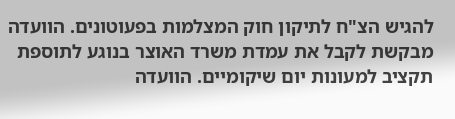להגיש הצ"ח לתיקון חוק המצלמות בפעוטונים. הוועדה מבקשת לקבל את עמדת משרד האוצר בנוגע לתוספת תקציב למעונות יום שיקומיים. הוועדה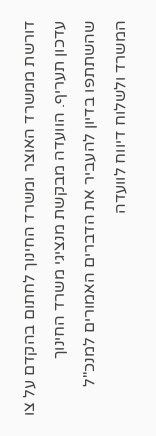דורשת ממשרד האוצר ומשרד החינוך לחתום בהקדם על צו עדכון תעריף. הוועדה מבקשת מנציגי משרד החינוך שהשתתפו בדיון להעביר את הדברים האמורים למנכ"ל המשרד ולשלוח דיווח לוועדה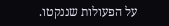על הפעולות שננקטו.